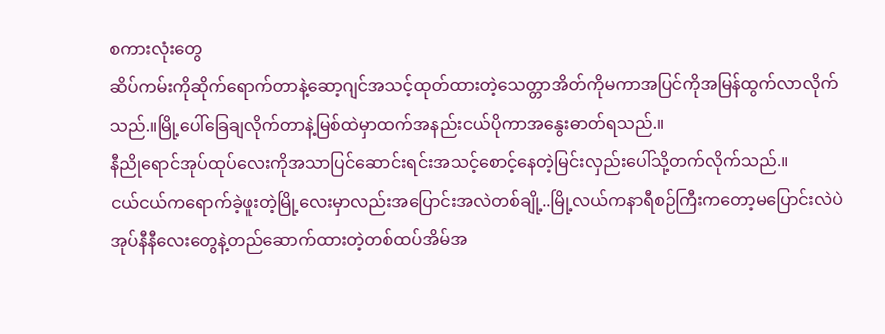စကားလုံးတွေ
ဆိပ်ကမ်းကိုဆိုက်ရောက်တာနဲ့ဆော့ဂျင်အသင့်ထုတ်ထားတဲ့သေတ္တာအိတ်ကိုမကာအပြင်ကိုအမြန်ထွက်လာလိုက်သည်.။မြို့ပေါ်ခြေချလိုက်တာနဲ့မြစ်ထဲမှာထက်အနည်းငယ်ပိုကာအနွေးဓာတ်ရသည်.။
နီညိုရောင်အုပ်ထုပ်လေးကိုအသာပြင်ဆောင်းရင်းအသင့်စောင့်နေတဲ့မြင်းလှည်းပေါ်သို့တက်လိုက်သည်.။
ငယ်ငယ်ကရောက်ခဲ့ဖူးတဲ့မြို့လေးမှာလည်းအပြောင်းအလဲတစ်ချို့..မြို့လယ်ကနာရီစဉ်ကြီးကတော့မပြောင်းလဲပဲ
အုပ်နီနီလေးတွေနဲ့တည်ဆောက်ထားတဲ့တစ်ထပ်အိမ်အ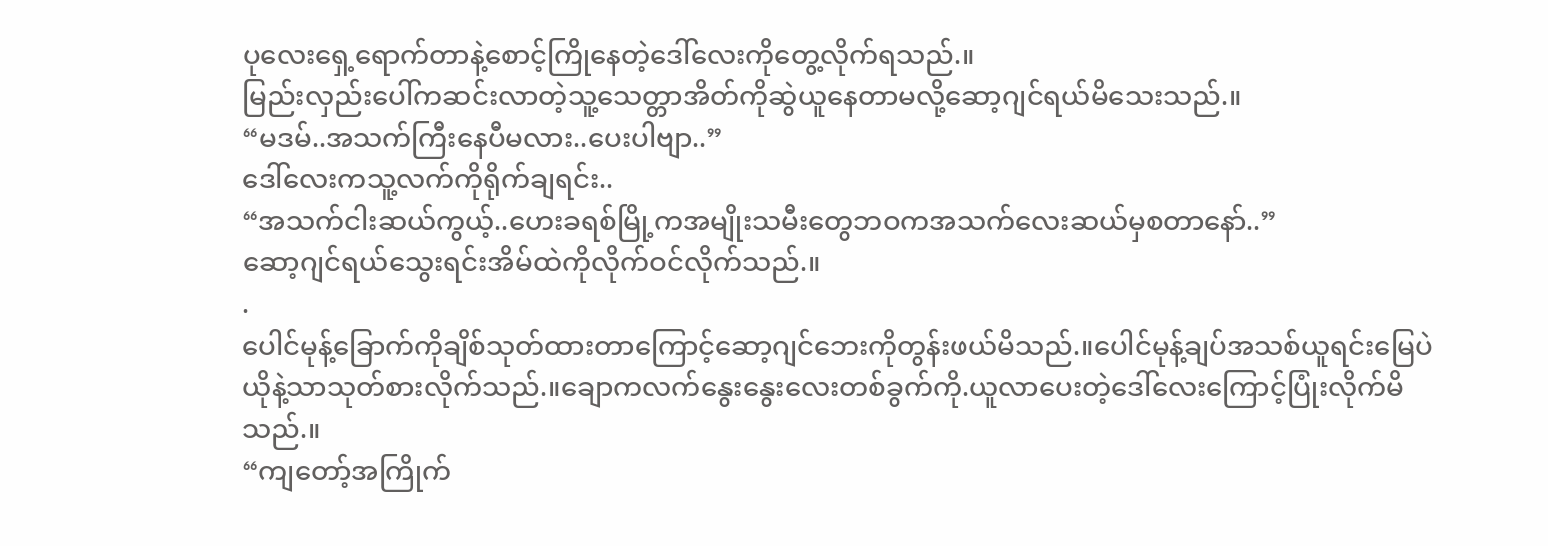ပုလေးရှေ့ရောက်တာနဲ့စောင့်ကြိုနေတဲ့ဒေါ်လေးကိုတွေ့လိုက်ရသည်.။
မြည်းလှည်းပေါ်ကဆင်းလာတဲ့သူ့သေတ္တာအိတ်ကိုဆွဲယူနေတာမလို့ဆော့ဂျင်ရယ်မိသေးသည်.။
“မဒမ်..အသက်ကြီးနေပီမလား..ပေးပါဗျာ..”
ဒေါ်လေးကသူ့လက်ကိုရိုက်ချရင်း..
“အသက်ငါးဆယ်ကွယ့်..ဟေးခရစ်မြို့ကအမျိုးသမီးတွေဘဝကအသက်လေးဆယ်မှစတာနော်..”
ဆော့ဂျင်ရယ်သွေးရင်းအိမ်ထဲကိုလိုက်ဝင်လိုက်သည်.။
.
ပေါင်မုန့်ခြောက်ကိုချိစ်သုတ်ထားတာကြောင့်ဆော့ဂျင်ဘေးကိုတွန်းဖယ်မိသည်.။ပေါင်မုန့်ချပ်အသစ်ယူရင်းမြေပဲယိုနဲ့သာသုတ်စားလိုက်သည်.။ချောကလက်နွေးနွေးလေးတစ်ခွက်ကို.ယူလာပေးတဲ့ဒေါ်လေးကြောင့်ပြုံးလိုက်မိသည်.။
“ကျတော့်အကြိုက်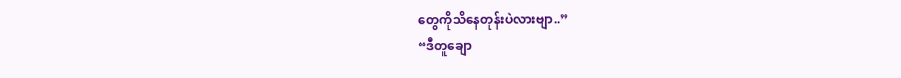တွေကိုသိနေတုန်းပဲလားဗျာ..”
“ဒီတူချော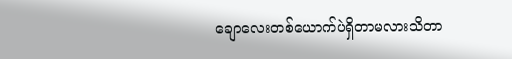ချောလေးတစ်ယောက်ပဲရှိတာမလားသိတာ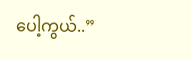ပေါ့ကွယ်..”